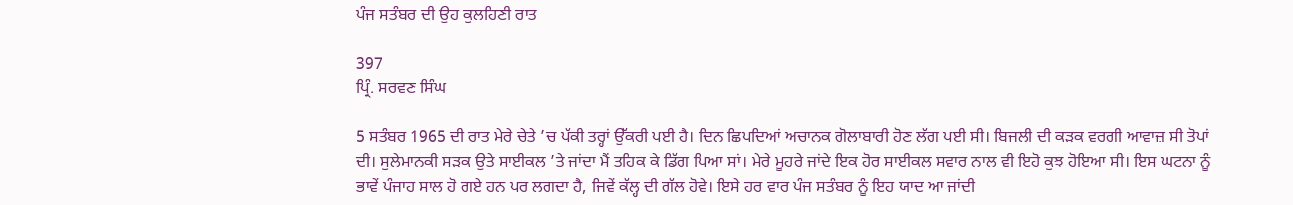ਪੰਜ ਸਤੰਬਰ ਦੀ ਉਹ ਕੁਲਹਿਣੀ ਰਾਤ

397
ਪ੍ਰਿੰ. ਸਰਵਣ ਸਿੰਘ

5 ਸਤੰਬਰ 1965 ਦੀ ਰਾਤ ਮੇਰੇ ਚੇਤੇ ’ਚ ਪੱਕੀ ਤਰ੍ਹਾਂ ਉੱਕਰੀ ਪਈ ਹੈ। ਦਿਨ ਛਿਪਦਿਆਂ ਅਚਾਨਕ ਗੋਲਾਬਾਰੀ ਹੋਣ ਲੱਗ ਪਈ ਸੀ। ਬਿਜਲੀ ਦੀ ਕੜਕ ਵਰਗੀ ਆਵਾਜ਼ ਸੀ ਤੋਪਾਂ ਦੀ। ਸੁਲੇਮਾਨਕੀ ਸੜਕ ਉਤੇ ਸਾਈਕਲ ’ਤੇ ਜਾਂਦਾ ਮੈਂ ਤਹਿਕ ਕੇ ਡਿੱਗ ਪਿਆ ਸਾਂ। ਮੇਰੇ ਮੂਹਰੇ ਜਾਂਦੇ ਇਕ ਹੋਰ ਸਾਈਕਲ ਸਵਾਰ ਨਾਲ ਵੀ ਇਹੋ ਕੁਝ ਹੋਇਆ ਸੀ। ਇਸ ਘਟਨਾ ਨੂੰ ਭਾਵੇਂ ਪੰਜਾਹ ਸਾਲ ਹੋ ਗਏ ਹਨ ਪਰ ਲਗਦਾ ਹੈ, ਜਿਵੇਂ ਕੱਲ੍ਹ ਦੀ ਗੱਲ ਹੋਵੇ। ਇਸੇ ਹਰ ਵਾਰ ਪੰਜ ਸਤੰਬਰ ਨੂੰ ਇਹ ਯਾਦ ਆ ਜਾਂਦੀ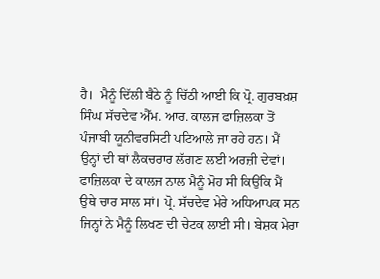ਹੈ।  ਮੈਨੂੰ ਦਿੱਲੀ ਬੈਠੇ ਨੂੰ ਚਿੱਠੀ ਆਈ ਕਿ ਪ੍ਰੋ. ਗੁਰਬਖ਼ਸ਼ ਸਿੰਘ ਸੱਚਦੇਵ ਐੱਮ. ਆਰ. ਕਾਲਜ ਫਾਜ਼ਿਲਕਾ ਤੋਂ ਪੰਜਾਬੀ ਯੂਨੀਵਰਸਿਟੀ ਪਟਿਆਲੇ ਜਾ ਰਹੇ ਹਨ। ਮੈਂ ਉਨ੍ਹਾਂ ਦੀ ਥਾਂ ਲੈਕਚਰਾਰ ਲੱਗਣ ਲਈ ਅਰਜ਼ੀ ਦੇਵਾਂ। ਫਾਜ਼ਿਲਕਾ ਦੇ ਕਾਲਜ ਨਾਲ ਮੈਨੂੰ ਮੋਹ ਸੀ ਕਿਉਂਕਿ ਮੈਂ ਉਥੇ ਚਾਰ ਸਾਲ ਸਾਂ। ਪ੍ਰੋ. ਸੱਚਦੇਵ ਮੇਰੇ ਅਧਿਆਪਕ ਸਨ ਜਿਨ੍ਹਾਂ ਨੇ ਮੈਨੂੰ ਲਿਖਣ ਦੀ ਚੇਟਕ ਲਾਈ ਸੀ। ਬੇਸ਼ਕ ਮੇਰਾ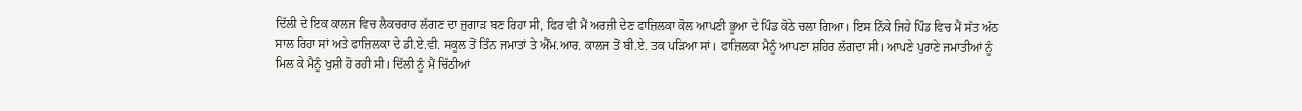ਦਿੱਲੀ ਦੇ ਇਕ ਕਾਲਜ ਵਿਚ ਲੈਕਚਰਾਰ ਲੱਗਣ ਦਾ ਜੁਗਾੜ ਬਣ ਰਿਹਾ ਸੀ, ਫਿਰ ਵੀ ਮੈਂ ਅਰਜ਼ੀ ਦੇਣ ਫਾਜ਼ਿਲਕਾ ਕੋਲ ਆਪਣੀ ਭੂਆ ਦੇ ਪਿੰਡ ਕੋਠੇ ਚਲਾ ਗਿਆ। ਇਸ ਨਿੱਕੇ ਜਿਹੇ ਪਿੰਡ ਵਿਚ ਮੈਂ ਸੱਤ ਅੱਠ ਸਾਲ ਰਿਹਾ ਸਾਂ ਅਤੇ ਫਾਜ਼ਿਲਕਾ ਦੇ ਡੀ.ਏ.ਵੀ. ਸਕੂਲ ਤੋਂ ਤਿੰਨ ਜਮਾਤਾਂ ਤੇ ਐੱਮ.ਆਰ. ਕਾਲਜ ਤੋਂ ਬੀ.ਏ. ਤਕ ਪੜਿਆ ਸਾਂ। ਫਾਜ਼ਿਲਕਾ ਮੈਨੂੰ ਆਪਣਾ ਸ਼ਹਿਰ ਲੱਗਦਾ ਸੀ। ਆਪਣੇ ਪੁਰਾਣੇ ਜਮਾਤੀਆਂ ਨੂੰ ਮਿਲ ਕੇ ਮੈਨੂੰ ਖੁਸ਼ੀ ਹੋ ਰਹੀ ਸੀ। ਦਿੱਲੀ ਨੂੰ ਮੈਂ ਚਿੱਠੀਆਂ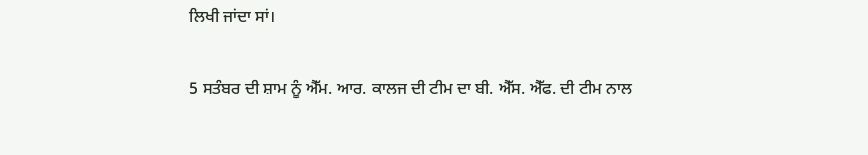ਲਿਖੀ ਜਾਂਦਾ ਸਾਂ।

5 ਸਤੰਬਰ ਦੀ ਸ਼ਾਮ ਨੂੰ ਐੱਮ. ਆਰ. ਕਾਲਜ ਦੀ ਟੀਮ ਦਾ ਬੀ. ਐੱਸ. ਐੱਫ. ਦੀ ਟੀਮ ਨਾਲ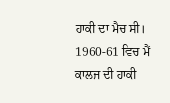ਹਾਕੀ ਦਾ ਮੈਚ ਸੀ। 1960-61 ਵਿਚ ਮੈਂ ਕਾਲਜ ਦੀ ਹਾਕੀ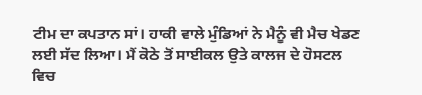ਟੀਮ ਦਾ ਕਪਤਾਨ ਸਾਂ। ਹਾਕੀ ਵਾਲੇ ਮੁੰਡਿਆਂ ਨੇ ਮੈਨੂੰ ਵੀ ਮੈਚ ਖੇਡਣ ਲਈ ਸੱਦ ਲਿਆ। ਮੈਂ ਕੋਠੇ ਤੋਂ ਸਾਈਕਲ ਉਤੇ ਕਾਲਜ ਦੇ ਹੋਸਟਲ ਵਿਚ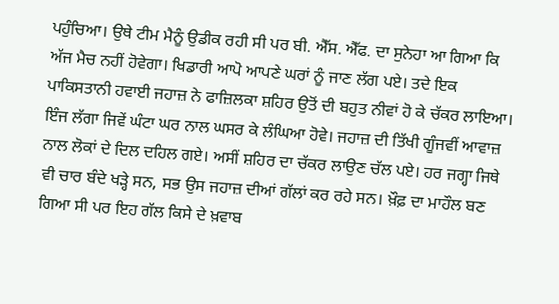ਪਹੁੰਚਿਆ। ਉਥੇ ਟੀਮ ਮੈਨੂੰ ਉਡੀਕ ਰਹੀ ਸੀ ਪਰ ਬੀ. ਐੱਸ. ਐੱਫ. ਦਾ ਸੁਨੇਹਾ ਆ ਗਿਆ ਕਿ ਅੱਜ ਮੈਚ ਨਹੀਂ ਹੋਵੇਗਾ। ਖਿਡਾਰੀ ਆਪੋ ਆਪਣੇ ਘਰਾਂ ਨੂੰ ਜਾਣ ਲੱਗ ਪਏ। ਤਦੇ ਇਕ ਪਾਕਿਸਤਾਨੀ ਹਵਾਈ ਜਹਾਜ਼ ਨੇ ਫਾਜ਼ਿਲਕਾ ਸ਼ਹਿਰ ਉਤੋਂ ਦੀ ਬਹੁਤ ਨੀਵਾਂ ਹੋ ਕੇ ਚੱਕਰ ਲਾਇਆ। ਇੰਜ ਲੱਗਾ ਜਿਵੇਂ ਘੰਟਾ ਘਰ ਨਾਲ ਘਸਰ ਕੇ ਲੰਘਿਆ ਹੋਵੇ। ਜਹਾਜ਼ ਦੀ ਤਿੱਖੀ ਗੂੰਜਵੀਂ ਆਵਾਜ਼ ਨਾਲ ਲੋਕਾਂ ਦੇ ਦਿਲ ਦਹਿਲ ਗਏ। ਅਸੀਂ ਸ਼ਹਿਰ ਦਾ ਚੱਕਰ ਲਾਉਣ ਚੱਲ ਪਏ। ਹਰ ਜਗ੍ਹਾ ਜਿਥੇ ਵੀ ਚਾਰ ਬੰਦੇ ਖੜ੍ਹੇ ਸਨ, ਸਭ ਉਸ ਜਹਾਜ਼ ਦੀਆਂ ਗੱਲਾਂ ਕਰ ਰਹੇ ਸਨ। ਖ਼ੌਫ਼ ਦਾ ਮਾਹੌਲ ਬਣ ਗਿਆ ਸੀ ਪਰ ਇਹ ਗੱਲ ਕਿਸੇ ਦੇ ਖ਼ਵਾਬ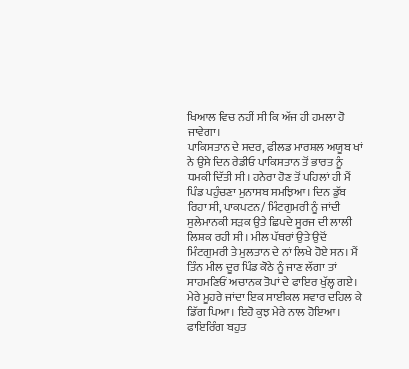ਖਿਆਲ ਵਿਚ ਨਹੀਂ ਸੀ ਕਿ ਅੱਜ ਹੀ ਹਮਲਾ ਹੋ ਜਾਵੇਗਾ।
ਪਾਕਿਸਤਾਨ ਦੇ ਸਦਰ, ਫੀਲਡ ਮਾਰਸ਼ਲ ਅਯੂਬ ਖਾਂ ਨੇ ਉਸੇ ਦਿਨ ਰੇਡੀਓ ਪਾਕਿਸਤਾਨ ਤੋਂ ਭਾਰਤ ਨੂੰ ਧਮਕੀ ਦਿੱਤੀ ਸੀ। ਹਨੇਰਾ ਹੋਣ ਤੋਂ ਪਹਿਲਾਂ ਹੀ ਮੈਂ ਪਿੰਡ ਪਹੁੰਚਣਾ ਮੁਨਾਸਬ ਸਮਝਿਆ। ਦਿਨ ਡੁੱਬ ਰਿਹਾ ਸੀ, ਪਾਕਪਟਨ/ ਮਿੰਟਗੁਮਰੀ ਨੂੰ ਜਾਂਦੀ ਸੁਲੇਮਾਨਕੀ ਸੜਕ ਉਤੇ ਛਿਪਦੇ ਸੂਰਜ ਦੀ ਲਾਲੀ ਲਿਸ਼ਕ ਰਹੀ ਸੀ। ਮੀਲ ਪੱਥਰਾਂ ਉਤੇ ਉਦੋਂ ਮਿੰਟਗੁਮਰੀ ਤੇ ਮੁਲਤਾਨ ਦੇ ਨਾਂ ਲਿਖੇ ਹੋਏ ਸਨ। ਮੈਂ ਤਿੰਨ ਮੀਲ ਦੂਰ ਪਿੰਡ ਕੋਠੇ ਨੂੰ ਜਾਣ ਲੱਗਾ ਤਾਂ ਸਾਹਮਣਿਓਂ ਅਚਾਨਕ ਤੋਪਾਂ ਦੇ ਫਾਇਰ ਖੁੱਲ੍ਹ ਗਏ। ਮੇਰੇ ਮੂਹਰੇ ਜਾਂਦਾ ਇਕ ਸਾਈਕਲ ਸਵਾਰ ਦਹਿਲ ਕੇ ਡਿੱਗ ਪਿਆ। ਇਹੋ ਕੁਝ ਮੇਰੇ ਨਾਲ ਹੋਇਆ। ਫਾਇਰਿੰਗ ਬਹੁਤ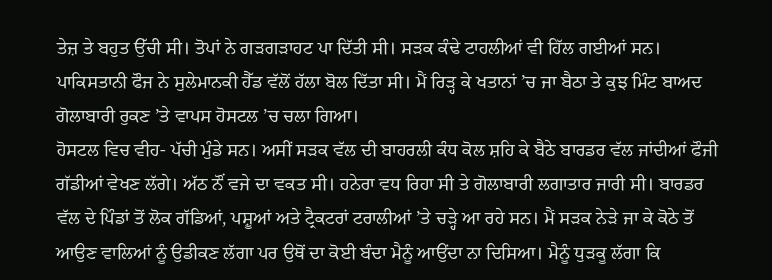ਤੇਜ਼ ਤੇ ਬਹੁਤ ਉੱਚੀ ਸੀ। ਤੋਪਾਂ ਨੇ ਗੜਗੜਾਹਟ ਪਾ ਦਿੱਤੀ ਸੀ। ਸੜਕ ਕੰਢੇ ਟਾਹਲੀਆਂ ਵੀ ਹਿੱਲ ਗਈਆਂ ਸਨ। ਪਾਕਿਸਤਾਨੀ ਫੌਜ ਨੇ ਸੁਲੇਮਾਨਕੀ ਹੈੱਡ ਵੱਲੋਂ ਹੱਲਾ ਬੋਲ ਦਿੱਤਾ ਸੀ। ਮੈਂ ਰਿੜ੍ਹ ਕੇ ਖਤਾਨਾਂ ’ਚ ਜਾ ਬੈਠਾ ਤੇ ਕੁਝ ਮਿੰਟ ਬਾਅਦ ਗੋਲਾਬਾਰੀ ਰੁਕਣ ’ਤੇ ਵਾਪਸ ਹੋਸਟਲ ’ਚ ਚਲਾ ਗਿਆ।
ਹੋਸਟਲ ਵਿਚ ਵੀਹ- ਪੱਚੀ ਮੁੰਡੇ ਸਨ। ਅਸੀਂ ਸੜਕ ਵੱਲ ਦੀ ਬਾਹਰਲੀ ਕੰਧ ਕੋਲ ਸ਼ਹਿ ਕੇ ਬੈਠੇ ਬਾਰਡਰ ਵੱਲ ਜਾਂਦੀਆਂ ਫੌਜੀ ਗੱਡੀਆਂ ਵੇਖਣ ਲੱਗੇ। ਅੱਠ ਨੌਂ ਵਜੇ ਦਾ ਵਕਤ ਸੀ। ਹਨੇਰਾ ਵਧ ਰਿਹਾ ਸੀ ਤੇ ਗੋਲਾਬਾਰੀ ਲਗਾਤਾਰ ਜਾਰੀ ਸੀ। ਬਾਰਡਰ ਵੱਲ ਦੇ ਪਿੰਡਾਂ ਤੋਂ ਲੋਕ ਗੱਡਿਆਂ, ਪਸ਼ੂਆਂ ਅਤੇ ਟ੍ਰੈਕਟਰਾਂ ਟਰਾਲੀਆਂ ’ਤੇ ਚੜ੍ਹੇ ਆ ਰਹੇ ਸਨ। ਮੈਂ ਸੜਕ ਨੇੜੇ ਜਾ ਕੇ ਕੋਠੇ ਤੋਂ ਆਉਣ ਵਾਲਿਆਂ ਨੂੰ ਉਡੀਕਣ ਲੱਗਾ ਪਰ ਉਥੋਂ ਦਾ ਕੋਈ ਬੰਦਾ ਮੈਨੂੰ ਆਉਂਦਾ ਨਾ ਦਿਸਿਆ। ਮੈਨੂੰ ਧੁੜਕੂ ਲੱਗਾ ਕਿ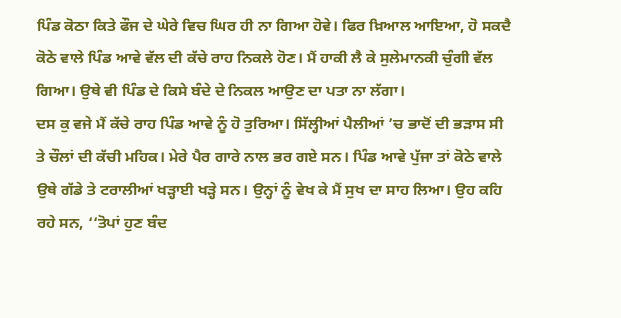ਪਿੰਡ ਕੋਠਾ ਕਿਤੇ ਫੌਜ ਦੇ ਘੇਰੇ ਵਿਚ ਘਿਰ ਹੀ ਨਾ ਗਿਆ ਹੋਵੇ। ਫਿਰ ਖ਼ਿਆਲ ਆਇਆ, ਹੋ ਸਕਦੈ ਕੋਠੇ ਵਾਲੇ ਪਿੰਡ ਆਵੇ ਵੱਲ ਦੀ ਕੱਚੇ ਰਾਹ ਨਿਕਲੇ ਹੋਣ। ਮੈਂ ਹਾਕੀ ਲੈ ਕੇ ਸੁਲੇਮਾਨਕੀ ਚੁੰਗੀ ਵੱਲ ਗਿਆ। ਉਥੇ ਵੀ ਪਿੰਡ ਦੇ ਕਿਸੇ ਬੰਦੇ ਦੇ ਨਿਕਲ ਆਉਣ ਦਾ ਪਤਾ ਨਾ ਲੱਗਾ।
ਦਸ ਕੁ ਵਜੇ ਮੈਂ ਕੱਚੇ ਰਾਹ ਪਿੰਡ ਆਵੇ ਨੂੰ ਹੋ ਤੁਰਿਆ। ਸਿੱਲ੍ਹੀਆਂ ਪੈਲੀਆਂ ’ਚ ਭਾਦੋਂ ਦੀ ਭੜਾਸ ਸੀ ਤੇ ਚੌਲਾਂ ਦੀ ਕੱਚੀ ਮਹਿਕ। ਮੇਰੇ ਪੈਰ ਗਾਰੇ ਨਾਲ ਭਰ ਗਏ ਸਨ। ਪਿੰਡ ਆਵੇ ਪੁੱਜਾ ਤਾਂ ਕੋਠੇ ਵਾਲੇ ਉਥੇ ਗੱਡੇ ਤੇ ਟਰਾਲੀਆਂ ਖੜ੍ਹਾਈ ਖੜ੍ਹੇ ਸਨ। ਉਨ੍ਹਾਂ ਨੂੰ ਵੇਖ ਕੇ ਮੈਂ ਸੁਖ ਦਾ ਸਾਹ ਲਿਆ। ਉਹ ਕਹਿ ਰਹੇ ਸਨ, ‘‘ਤੋਪਾਂ ਹੁਣ ਬੰਦ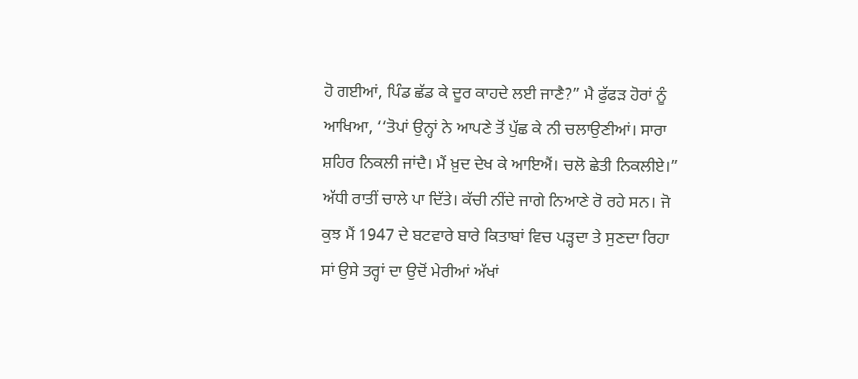ਹੋ ਗਈਆਂ, ਪਿੰਡ ਛੱਡ ਕੇ ਦੂਰ ਕਾਹਦੇ ਲਈ ਜਾਣੈ?” ਮੈ ਫੁੱਫੜ ਹੋਰਾਂ ਨੂੰ ਆਖਿਆ, ‘‘ਤੋਪਾਂ ਉਨ੍ਹਾਂ ਨੇ ਆਪਣੇ ਤੋਂ ਪੁੱਛ ਕੇ ਨੀ ਚਲਾਉਣੀਆਂ। ਸਾਰਾ ਸ਼ਹਿਰ ਨਿਕਲੀ ਜਾਂਦੈ। ਮੈਂ ਖ਼ੁਦ ਦੇਖ ਕੇ ਆਇਐਂ। ਚਲੋ ਛੇਤੀ ਨਿਕਲੀਏ।”
ਅੱਧੀ ਰਾਤੀਂ ਚਾਲੇ ਪਾ ਦਿੱਤੇ। ਕੱਚੀ ਨੀਂਦੇ ਜਾਗੇ ਨਿਆਣੇ ਰੋ ਰਹੇ ਸਨ। ਜੋ ਕੁਝ ਮੈਂ 1947 ਦੇ ਬਟਵਾਰੇ ਬਾਰੇ ਕਿਤਾਬਾਂ ਵਿਚ ਪੜ੍ਹਦਾ ਤੇ ਸੁਣਦਾ ਰਿਹਾ ਸਾਂ ਉਸੇ ਤਰ੍ਹਾਂ ਦਾ ਉਦੋਂ ਮੇਰੀਆਂ ਅੱਖਾਂ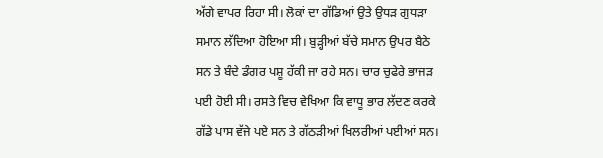ਅੱਗੇ ਵਾਪਰ ਰਿਹਾ ਸੀ। ਲੋਕਾਂ ਦਾ ਗੱਡਿਆਂ ਉਤੇ ਉਧੜ ਗੁਧੜਾ ਸਮਾਨ ਲੱਦਿਆ ਹੋਇਆ ਸੀ। ਬੁੜ੍ਹੀਆਂ ਬੱਚੇ ਸਮਾਨ ਉਪਰ ਬੈਠੇ ਸਨ ਤੇ ਬੰਦੇ ਡੰਗਰ ਪਸ਼ੂ ਹੱਕੀ ਜਾ ਰਹੇ ਸਨ। ਚਾਰ ਚੁਫੇਰੇ ਭਾਜੜ ਪਈ ਹੋਈ ਸੀ। ਰਸਤੇ ਵਿਚ ਵੇਖਿਆ ਕਿ ਵਾਧੂ ਭਾਰ ਲੱਦਣ ਕਰਕੇ ਗੱਡੇ ਪਾਸ ਵੱਜੇ ਪਏ ਸਨ ਤੇ ਗੱਠੜੀਆਂ ਖਿਲਰੀਆਂ ਪਈਆਂ ਸਨ।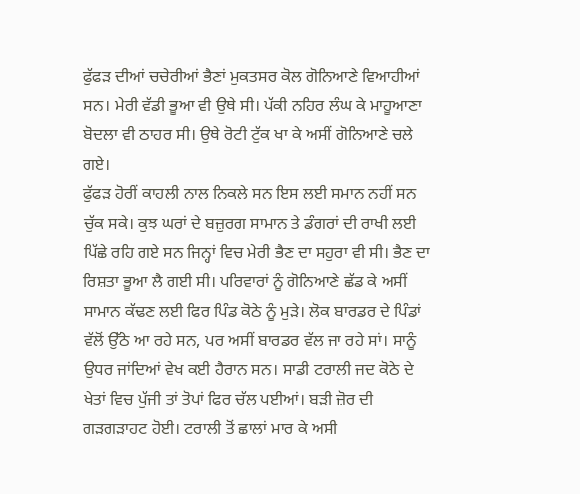ਫੁੱਫੜ ਦੀਆਂ ਚਚੇਰੀਆਂ ਭੈਣਾਂ ਮੁਕਤਸਰ ਕੋਲ ਗੋਨਿਆਣੇ ਵਿਆਹੀਆਂ ਸਨ। ਮੇਰੀ ਵੱਡੀ ਭੂਆ ਵੀ ਉਥੇ ਸੀ। ਪੱਕੀ ਨਹਿਰ ਲੰਘ ਕੇ ਮਾਹੂਆਣਾ ਬੋਦਲਾ ਵੀ ਠਾਹਰ ਸੀ। ਉਥੇ ਰੋਟੀ ਟੁੱਕ ਖਾ ਕੇ ਅਸੀਂ ਗੋਨਿਆਣੇ ਚਲੇ ਗਏ।
ਫੁੱਫੜ ਹੋਰੀਂ ਕਾਹਲੀ ਨਾਲ ਨਿਕਲੇ ਸਨ ਇਸ ਲਈ ਸਮਾਨ ਨਹੀਂ ਸਨ ਚੁੱਕ ਸਕੇ। ਕੁਝ ਘਰਾਂ ਦੇ ਬਜ਼ੁਰਗ ਸਾਮਾਨ ਤੇ ਡੰਗਰਾਂ ਦੀ ਰਾਖੀ ਲਈ ਪਿੱਛੇ ਰਹਿ ਗਏ ਸਨ ਜਿਨ੍ਹਾਂ ਵਿਚ ਮੇਰੀ ਭੈਣ ਦਾ ਸਹੁਰਾ ਵੀ ਸੀ। ਭੈਣ ਦਾ ਰਿਸ਼ਤਾ ਭੂਆ ਲੈ ਗਈ ਸੀ। ਪਰਿਵਾਰਾਂ ਨੂੰ ਗੋਨਿਆਣੇ ਛੱਡ ਕੇ ਅਸੀਂ ਸਾਮਾਨ ਕੱਢਣ ਲਈ ਫਿਰ ਪਿੰਡ ਕੋਠੇ ਨੂੰ ਮੁੜੇ। ਲੋਕ ਬਾਰਡਰ ਦੇ ਪਿੰਡਾਂ ਵੱਲੋਂ ਉੱਠੇ ਆ ਰਹੇ ਸਨ, ਪਰ ਅਸੀਂ ਬਾਰਡਰ ਵੱਲ ਜਾ ਰਹੇ ਸਾਂ। ਸਾਨੂੰ ਉਧਰ ਜਾਂਦਿਆਂ ਵੇਖ ਕਈ ਹੈਰਾਨ ਸਨ। ਸਾਡੀ ਟਰਾਲੀ ਜਦ ਕੋਠੇ ਦੇ ਖੇਤਾਂ ਵਿਚ ਪੁੱਜੀ ਤਾਂ ਤੋਪਾਂ ਫਿਰ ਚੱਲ ਪਈਆਂ। ਬੜੀ ਜ਼ੋਰ ਦੀ ਗੜਗੜਾਹਟ ਹੋਈ। ਟਰਾਲੀ ਤੋਂ ਛਾਲਾਂ ਮਾਰ ਕੇ ਅਸੀ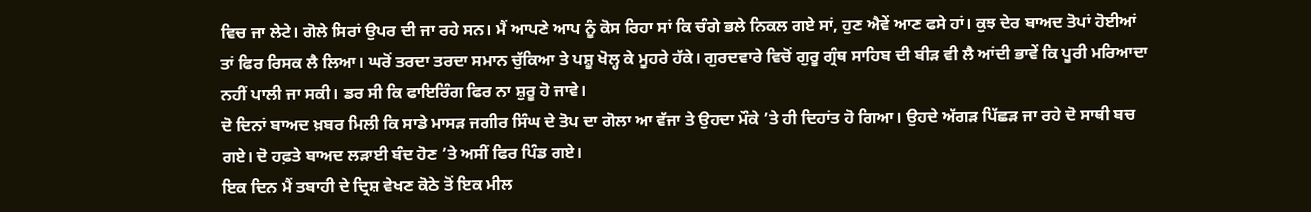ਵਿਚ ਜਾ ਲੇਟੇ। ਗੋਲੇ ਸਿਰਾਂ ਉਪਰ ਦੀ ਜਾ ਰਹੇ ਸਨ। ਮੈਂ ਆਪਣੇ ਆਪ ਨੂੰ ਕੋਸ ਰਿਹਾ ਸਾਂ ਕਿ ਚੰਗੇ ਭਲੇ ਨਿਕਲ ਗਏ ਸਾਂ, ਹੁਣ ਐਵੇਂ ਆਣ ਫਸੇ ਹਾਂ। ਕੁਝ ਦੇਰ ਬਾਅਦ ਤੋਪਾਂ ਹੋਈਆਂ ਤਾਂ ਫਿਰ ਰਿਸਕ ਲੈ ਲਿਆ। ਘਰੋਂ ਤਰਦਾ ਤਰਦਾ ਸਮਾਨ ਚੁੱਕਿਆ ਤੇ ਪਸ਼ੂ ਖੋਲ੍ਹ ਕੇ ਮੂਹਰੇ ਹੱਕੇ। ਗੁਰਦਵਾਰੇ ਵਿਚੋਂ ਗੁਰੂ ਗ੍ਰੰਥ ਸਾਹਿਬ ਦੀ ਬੀੜ ਵੀ ਲੈ ਆਂਦੀ ਭਾਵੇਂ ਕਿ ਪੂਰੀ ਮਰਿਆਦਾ ਨਹੀਂ ਪਾਲੀ ਜਾ ਸਕੀ। ਡਰ ਸੀ ਕਿ ਫਾਇਰਿੰਗ ਫਿਰ ਨਾ ਸ਼ੁਰੂ ਹੋ ਜਾਵੇ।
ਦੋ ਦਿਨਾਂ ਬਾਅਦ ਖ਼ਬਰ ਮਿਲੀ ਕਿ ਸਾਡੇ ਮਾਸੜ ਜਗੀਰ ਸਿੰਘ ਦੇ ਤੋਪ ਦਾ ਗੋਲਾ ਆ ਵੱਜਾ ਤੇ ਉਹਦਾ ਮੌਕੇ ’ਤੇ ਹੀ ਦਿਹਾਂਤ ਹੋ ਗਿਆ। ਉਹਦੇ ਅੱਗੜ ਪਿੱਛੜ ਜਾ ਰਹੇ ਦੋ ਸਾਥੀ ਬਚ ਗਏ। ਦੋ ਹਫ਼ਤੇ ਬਾਅਦ ਲੜਾਈ ਬੰਦ ਹੋਣ ’ਤੇ ਅਸੀਂ ਫਿਰ ਪਿੰਡ ਗਏ।
ਇਕ ਦਿਨ ਮੈਂ ਤਬਾਹੀ ਦੇ ਦ੍ਰਿਸ਼ ਵੇਖਣ ਕੋਠੇ ਤੋਂ ਇਕ ਮੀਲ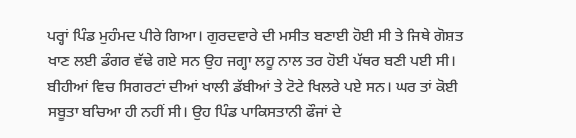ਪਰ੍ਹਾਂ ਪਿੰਡ ਮੁਹੰਮਦ ਪੀਰੇ ਗਿਆ। ਗੁਰਦਵਾਰੇ ਦੀ ਮਸੀਤ ਬਣਾਈ ਹੋਈ ਸੀ ਤੇ ਜਿਥੇ ਗੋਸ਼ਤ ਖਾਣ ਲਈ ਡੰਗਰ ਵੱਢੇ ਗਏ ਸਨ ਉਹ ਜਗ੍ਹਾ ਲਹੂ ਨਾਲ ਤਰ ਹੋਈ ਪੱਥਰ ਬਣੀ ਪਈ ਸੀ। ਬੀਹੀਆਂ ਵਿਚ ਸਿਗਰਟਾਂ ਦੀਆਂ ਖਾਲੀ ਡੱਬੀਆਂ ਤੇ ਟੋਟੇ ਖਿਲਰੇ ਪਏ ਸਨ। ਘਰ ਤਾਂ ਕੋਈ ਸਬੂਤਾ ਬਚਿਆ ਹੀ ਨਹੀਂ ਸੀ। ਉਹ ਪਿੰਡ ਪਾਕਿਸਤਾਨੀ ਫੌਜਾਂ ਦੇ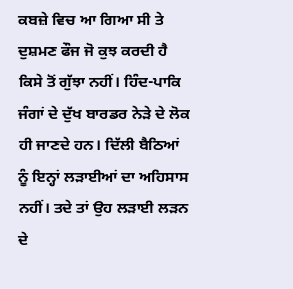ਕਬਜ਼ੇ ਵਿਚ ਆ ਗਿਆ ਸੀ ਤੇ ਦੁਸ਼ਮਣ ਫੌਜ ਜੋ ਕੁਝ ਕਰਦੀ ਹੈ ਕਿਸੇ ਤੋਂ ਗੁੱਝਾ ਨਹੀਂ। ਹਿੰਦ-ਪਾਕਿ ਜੰਗਾਂ ਦੇ ਦੁੱਖ ਬਾਰਡਰ ਨੇੜੇ ਦੇ ਲੋਕ ਹੀ ਜਾਣਦੇ ਹਨ। ਦਿੱਲੀ ਬੈਠਿਆਂ ਨੂੰ ਇਨ੍ਹਾਂ ਲੜਾਈਆਂ ਦਾ ਅਹਿਸਾਸ ਨਹੀਂ। ਤਦੇ ਤਾਂ ਉਹ ਲੜਾਈ ਲੜਨ ਦੇ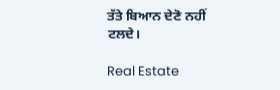ਤੱਤੇ ਬਿਆਨ ਦੇਣੋ ਨਹੀਂ ਟਲਦੇ।

Real Estate